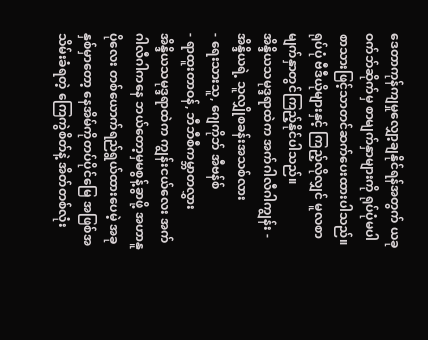ဒေတာကုန်ကျမှုလျှော့ချနိုင်ရန်အတွက် ယခုဝက်ဘ်ဆိုက်မှ စာမျက်နှာများကို ရုပ်ပုံမပါ စာသားဖြင့်သာတင်ဆက်ပေးထားပါသည်။ ရုပ်ပုံ ဗီဒီယိုများနှင့် ကြည့်လိုလျှင် မူလစာမျက်နှာတွင်ကြည့်နိုင်ပါသည်။
အိန္ဒိယသမုဒ္ဒရာထဲက အက်ဂါလီဂါကျွန်း - အိန္ဒိယရဲ့ သူလျှိုစခန်းအသစ်လား
- ရေးသားသူ, ဂျေကိုဘ် အီဗန်စ်
- ရာထူးတာဝန်, ဘီဘီစီကမ္ဘာတလွှား
အိန္ဒိယသမုဒ္ဒရာထဲက ကျွန်းငယ်လေး အက်ဂါလီဂါကနေ ဘယ်တော့မှမစွန့်ခွာဖို့ အဟာနူ ပိုလေး တစ်ယောက်ရည်ရွယ်ထားပေမဲ့ အခုနှစ်မှာတော့ နေအိမ်ကိုတပ်ပိုင်မြေ အဖြစ်အသိမ်းခံရတဲ့ ကြေကွဲစိတ်နဲ့ အိတ်တစ်လုံး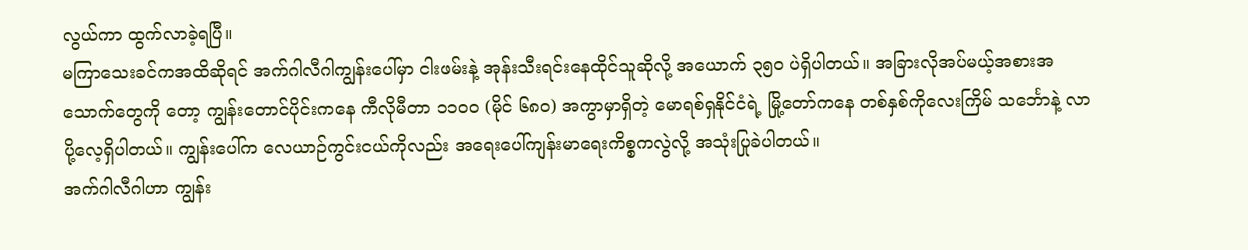လွယ်ကာ ထွက်လာခဲ့ရပြီ။
မကြာသေးခင်ကအထိဆိုရင် အက်ဂါလီဂါကျွန်းပေါ်မှာ ငါးဖမ်းနဲ့ အုန်းသီးရင်းနေထိုင်သူဆိုလို့ အယောက် ၃၅၀ ပဲရှိပါတယ်။ အခြားလိုအပ်မယ့်အစားအသောက်တွေကို တော့ ကျွန်းတောင်ပိုင်းကနေ ကီလိုမီတာ ၁၁၀၀ (မိုင် ၆၈၀) အကွာမှာရှိတဲ့ မောရစ်ရှနိုင်ငံရဲ့ မြို့တော်ကနေ တစ်နှစ်ကိုလေးကြိမ် သင်္ဘောနဲ့ လာပို့လေ့ရှိပါတယ်။ ကျွန်းပေါ်က လေယာဉ်ကွင်းငယ်ကိုလည်း အရေးပေါ်ကျန်းမာရေးကိစ္စကလွဲလို့ အသုံးပြုခဲပါတယ်။
အက်ဂါလီဂါဟာ ကျွန်း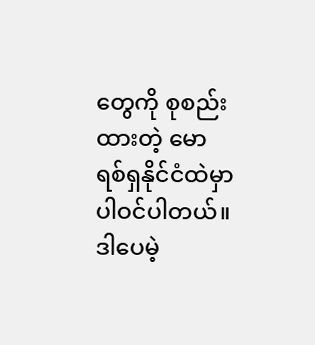တွေကို စုစည်းထားတဲ့ မောရစ်ရှနိုင်ငံထဲမှာပါဝင်ပါတယ်။ ဒါပေမဲ့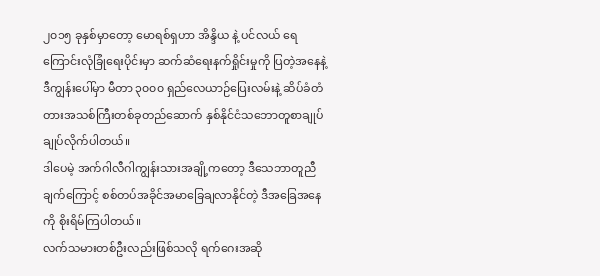၂၀၁၅ ခုနှစ်မှာတော့ မောရစ်ရှဟာ အိန္ဒိယ နဲ့ ပင်လယ် ရေကြောင်းလုံခြုံရေးပိုင်းမှာ ဆက်ဆံရေးနက်ရှိုင်းမှုကို ပြတဲ့အနေနဲ့ ဒီကျွန်းပေါ်မှာ မီတာ ၃၀၀၀ ရှည်လေယာဉ်ပြေးလမ်းနဲ့ ဆိပ်ခံတံတားအသစ်ကြီးတစ်ခုတည်ဆောက် နှစ်နိုင်ငံသဘောတူစာချုပ်ချုပ်လိုက်ပါတယ်။
ဒါပေမဲ့ အက်ဂါလီဂါကျွန်းသားအချို့ကတော့ ဒီသေဘာတူညီချက်ကြောင့် စစ်တပ်အခိုင်အမာခြေချလာနိုင်တဲ့ ဒီအခြေအနေကို စိုးရိမ်ကြပါတယ်။
လက်သမားတစ်ဦးလည်းဖြစ်သလို ရက်ဂေးအဆို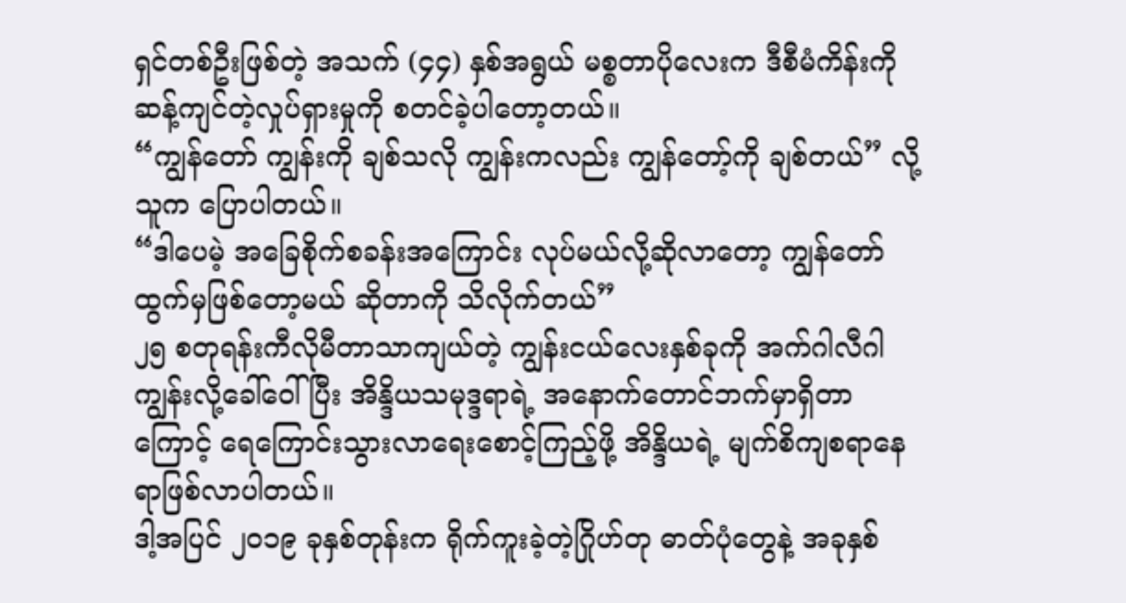ရှင်တစ်ဦးဖြစ်တဲ့ အသက် (၄၄) နှစ်အရွယ် မစ္စတာပိုလေးက ဒီစီမံကိန်းကိုဆန့်ကျင်တဲ့လှုပ်ရှားမှုကို စတင်ခဲ့ပါတော့တယ်။
“ကျွန်တော် ကျွန်းကို ချစ်သလို ကျွန်းကလည်း ကျွန်တော့်ကို ချစ်တယ်” လို့ သူက ပြောပါတယ်။
“ဒါပေမဲ့ အခြေစိုက်စခန်းအကြောင်း လုပ်မယ်လို့ဆိုလာတော့ ကျွန်တော် ထွက်မှဖြစ်တော့မယ် ဆိုတာကို သိလိုက်တယ်”
၂၅ စတုရန်းကီလိုမီတာသာကျယ်တဲ့ ကျွန်းငယ်လေးနှစ်ခုကို အက်ဂါလီဂါကျွန်းလို့ခေါ်ဝေါ်ပြီး အိန္ဒိယသမုဒ္ဒရာရဲ့ အနောက်တောင်ဘက်မှာရှိတာကြောင့် ရေကြောင်းသွားလာရေးစောင့်ကြည့်ဖို့ အိန္ဒိယရဲ့ မျက်စိကျစရာနေရာဖြစ်လာပါတယ်။
ဒါ့အပြင် ၂၀၁၉ ခုနှစ်တုန်းက ရိုက်ကူးခဲ့တဲ့ဂြိုဟ်တု ဓာတ်ပုံတွေနဲ့ အခုနှစ်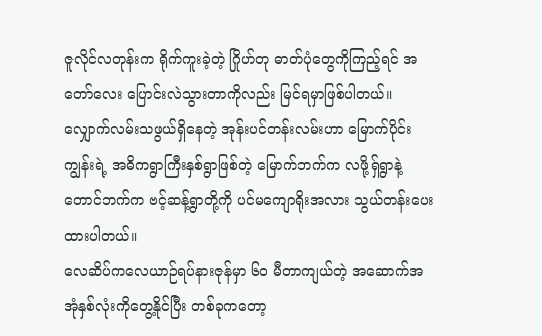ဇူလိုင်လတုန်းက ရိုက်ကူးခဲ့တဲ့ ဂြိုဟ်တု ဓာတ်ပုံတွေကိုကြည့်ရင် အတော်လေး ပြောင်းလဲသွားတာကိုလည်း မြင်ရမှာဖြစ်ပါတယ်။
လျှောက်လမ်းသဖွယ်ရှိနေတဲ့ အုန်းပင်တန်းလမ်းဟာ မြောက်ပိုင်းကျွန်းရဲ့ အဓိကရွာကြီးနှစ်ရွာဖြစ်တဲ့ မြောက်ဘက်က လဖို့ရှ်ရွာနဲ့ တောင်ဘက်က ဗင့်ဆန့်ရွာတို့ကို ပင်မကျောရိုးအလား သွယ်တန်းပေးထားပါတယ်။
လေဆိပ်ကလေယာဉ်ရပ်နားဇုန်မှာ ၆၀ မီတာကျယ်တဲ့ အဆောက်အအုံနှစ်လုံးကိုတွေ့နိုင်ပြီး တစ်ခုကတော့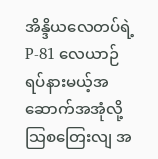အိန္ဒိယလေတပ်ရဲ့ P-81 လေယာဉ်ရပ်နားမယ့်အဆောက်အအုံလို့ သြစတြေးလျ အ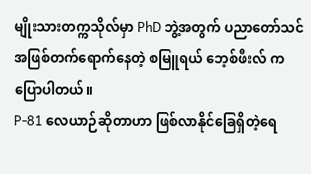မျိုးသားတက္ကသိုလ်မှာ PhD ဘွဲ့အတွက် ပညာတော်သင်အဖြစ်တက်ရောက်နေတဲ့ စမြူရယ် ဘေ့စ်ဖီးလ် က ပြောပါတယ်။
P-81 လေယာဉ်ဆိုတာဟာ ဖြစ်လာနိုင်ခြေရှိတဲ့ရေ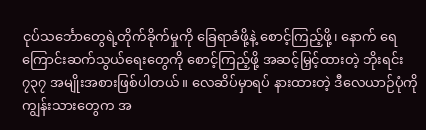ငုပ်သင်္ဘောတွေရဲ့တိုက်ခိုက်မှုကို ခြေရာခံဖို့နဲ့ စောင့်ကြည့်ဖို့၊ နောက် ရေကြောင်းဆက်သွယ်ရေးတွေကို စောင့်ကြည့်ဖို့ အဆင့်မြှင့်ထားတဲ့ ဘိုးရင်း ၇၃၇ အမျိုးအစားဖြစ်ပါတယ်။ လေဆိပ်မှာရပ် နားထားတဲ့ ဒီလေယာဉ်ပုံကို ကျွန်းသားတွေက အ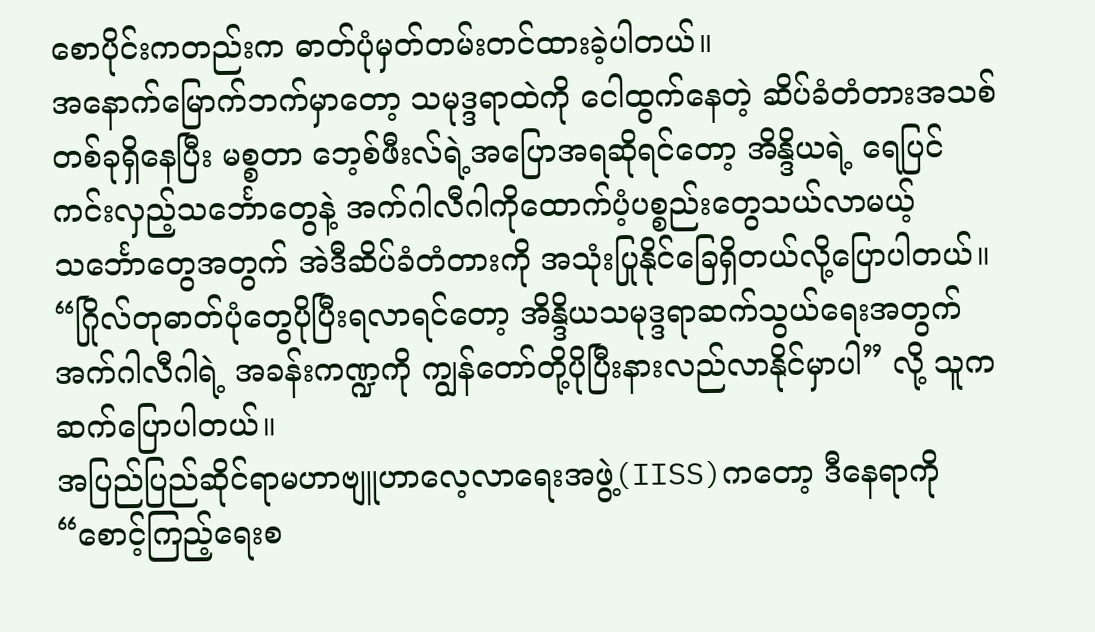စောပိုင်းကတည်းက ဓာတ်ပုံမှတ်တမ်းတင်ထားခဲ့ပါတယ်။
အနောက်မြောက်ဘက်မှာတော့ သမုဒ္ဒရာထဲကို ငေါထွက်နေတဲ့ ဆိပ်ခံတံတားအသစ်တစ်ခုရှိနေပြီး မစ္စတာ ဘေ့စ်ဖီးလ်ရဲ့အပြောအရဆိုရင်တော့ အိန္ဒိယရဲ့ ရေပြင်ကင်းလှည့်သင်္ဘောတွေနဲ့ အက်ဂါလီဂါကိုထောက်ပံ့ပစ္စည်းတွေသယ်လာမယ့် သင်္ဘောတွေအတွက် အဲဒီဆိပ်ခံတံတားကို အသုံးပြုနိုင်ခြေရှိတယ်လို့ပြောပါတယ်။
“ဂြိုလ်တုဓာတ်ပုံတွေပိုပြီးရလာရင်တော့ အိန္ဒိယသမုဒ္ဒရာဆက်သွယ်ရေးအတွက် အက်ဂါလီဂါရဲ့ အခန်းကဏ္ဍကို ကျွန်တော်တို့ပိုပြီးနားလည်လာနိုင်မှာပါ” လို့ သူက ဆက်ပြောပါတယ်။
အပြည်ပြည်ဆိုင်ရာမဟာဗျူဟာလေ့လာရေးအဖွဲ့(IISS)ကတော့ ဒီနေရာကို “စောင့်ကြည့်ရေးစ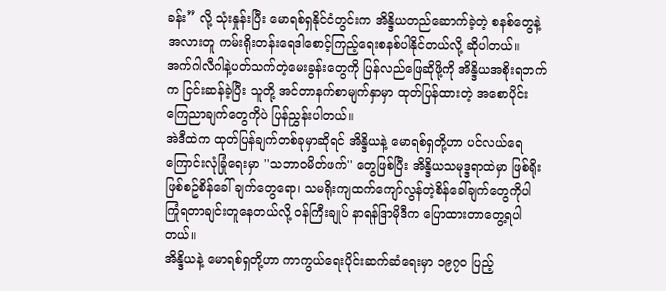ခန်း” လို့ သုံးနှုန်းပြီး မောရစ်ရှနိုင်ငံတွင်းက အိန္ဒိယတည်ဆောက်ခဲ့တဲ့ စနစ်တွေနဲ့ အလားတူ ကမ်းရိုးတန်းရေဒါစောင့်ကြည့်ရေးစနစ်ပါနိုင်တယ်လို့ ဆိုပါတယ်။
အက်ဂါလီဂါနဲ့ပတ်သက်တဲ့မေးခွန်းတွေကို ပြန်လည်ဖြေဆိုဖို့ကို အိန္ဒိယအစိုးရဘက်က ငြင်းဆန်ခဲ့ပြီး သူတို့ အင်တာနက်စာမျက်နှာမှာ ထုတ်ပြန်ထားတဲ့ အစောပိုင်း ကြေညာချက်တွေကိုပဲ ပြန်ညွှန်းပါတယ်။
အဲဒီထဲက ထုတ်ပြန်ချက်တစ်ခုမှာဆိုရင် အိန္ဒိယနဲ့ မောရစ်ရှတို့ဟာ ပင်လယ်ရေကြောင်းလုံခြုံရေးမှာ ''သဘာဝမိတ်ဖက်'' တွေဖြစ်ပြီး အိန္ဒိယသမုဒ္ဒရာထဲမှာ ဖြစ်ရိုးဖြစ်စဥ်စိန်ခေါ် ချက်တွေရော၊ သမရိုးကျထက်ကျော်လွန်တဲ့စိန်ခေါ်ချက်တွေကိုပါ ကြုံရတာချင်းတူနေတယ်လို့ ဝန်ကြီးချုပ် နာရန်ဒြာမိုဒီက ပြောထားတာတွေ့ရပါတယ်။
အိန္ဒိယနဲ့ မောရစ်ရှတို့ဟာ ကာကွယ်ရေးပိုင်းဆက်ဆံရေးမှာ ၁၉၇၀ ပြည့်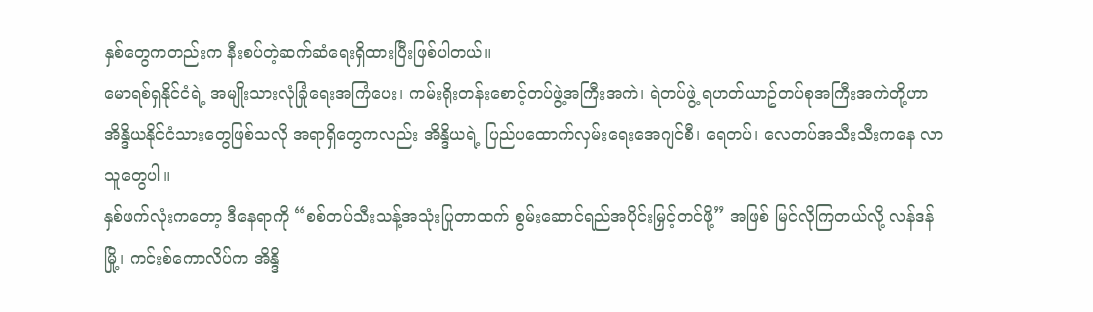နှစ်တွေကတည်းက နီးစပ်တဲ့ဆက်ဆံရေးရှိထားပြီးဖြစ်ပါတယ်။
မောရစ်ရှနိုင်ငံရဲ့ အမျိုးသားလုံခြုံရေးအကြံပေး၊ ကမ်းရိုးတန်းစောင့်တပ်ဖွဲ့အကြီးအကဲ၊ ရဲတပ်ဖွဲ့ ရဟတ်ယာဥ်တပ်စုအကြီးအကဲတို့ဟာ အိန္ဒိယနိုင်ငံသားတွေဖြစ်သလို အရာရှိတွေကလည်း အိန္ဒိယရဲ့ ပြည်ပထောက်လှမ်းရေးအေဂျင်စီ၊ ရေတပ်၊ လေတပ်အသီးသီးကနေ လာသူတွေပါ။
နှစ်ဖက်လုံးကတော့ ဒီနေရာကို “စစ်တပ်သီးသန့်အသုံးပြုတာထက် စွမ်းဆောင်ရည်အပိုင်းမြှင့်တင်ဖို့” အဖြစ် မြင်လိုကြတယ်လို့ လန်ဒန်မြို့၊ ကင်းစ်ကောလိပ်က အိန္ဒိ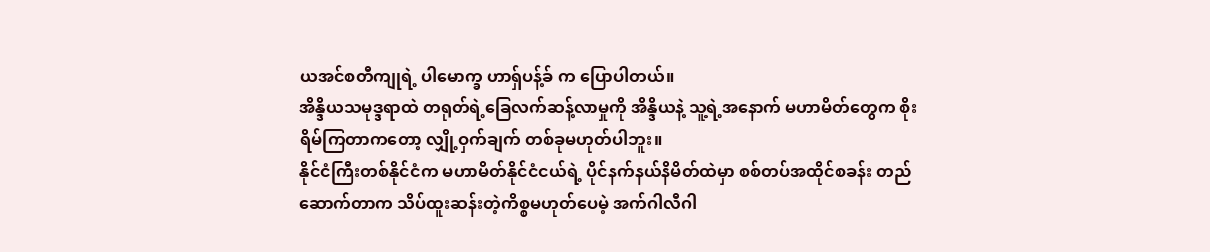ယအင်စတီကျုရဲ့ ပါမောက္ခ ဟာရှ်ပန့်ခ် က ပြောပါတယ်။
အိန္ဒိယသမုဒ္ဒရာထဲ တရုတ်ရဲ့ခြေလက်ဆန့်လာမှုကို အိန္ဒိယနဲ့ သူ့ရဲ့အနောက် မဟာမိတ်တွေက စိုးရိမ်ကြတာကတော့ လျှို့ဝှက်ချက် တစ်ခုမဟုတ်ပါဘူး။
နိုင်ငံကြီးတစ်နိုင်ငံက မဟာမိတ်နိုင်ငံငယ်ရဲ့ ပိုင်နက်နယ်နိမိတ်ထဲမှာ စစ်တပ်အထိုင်စခန်း တည်ဆောက်တာက သိပ်ထူးဆန်းတဲ့ကိစ္စမဟုတ်ပေမဲ့ အက်ဂါလီဂါ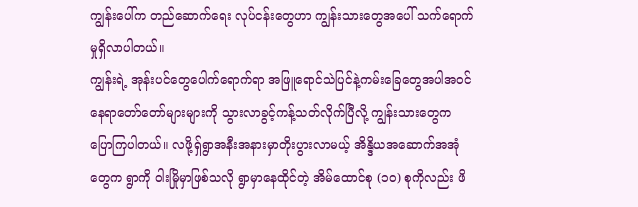ကျွန်းပေါ်က တည်ဆောက်ရေး လုပ်ငန်းတွေဟာ ကျွန်းသားတွေအပေါ် သက်ရောက်မှုရှိလာပါတယ်။
ကျွန်းရဲ့ အုန်းပင်တွေပေါက်ရောက်ရာ အဖြူရောင်သဲပြင်နဲ့ကမ်းခြေတွေအပါအဝင် နေရာတော်တော်များများကို သွားလာခွင့်ကန့်သတ်လိုက်ပြီလို့ ကျွန်းသားတွေက ပြောကြပါတယ်။ လဖို့ရှ်ရွာအနီးအနားမှာတိုးပွားလာမယ့် အိန္ဒိယအဆောက်အအုံတွေက ရွာကို ဝါးမြိုမှာဖြစ်သလို ရွာမှာနေထိုင်တဲ့ အိမ်ထောင်စု (၁၀) စုကိုလည်း ဖိ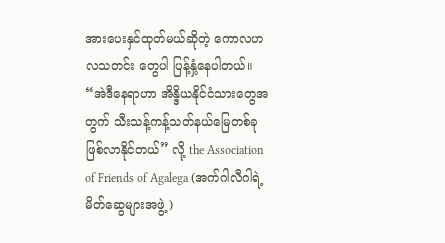အားပေးနှင်ထုတ်မယ်ဆိုတဲ့ ကောလဟလသတင်း တွေပါ ပြန့်နှံ့နေပါတယ်။
“အဲဒီနေရာဟာ အိန္ဒိယနိုင်ငံသားတွေအတွက် သီးသန့်ကန့်သတ်နယ်မြေတစ်ခု ဖြစ်လာနိုင်တယ်” လို့ the Association of Friends of Agalega (အက်ဂါလီဂါရဲ့မိတ်ဆွေများအဖွဲ့)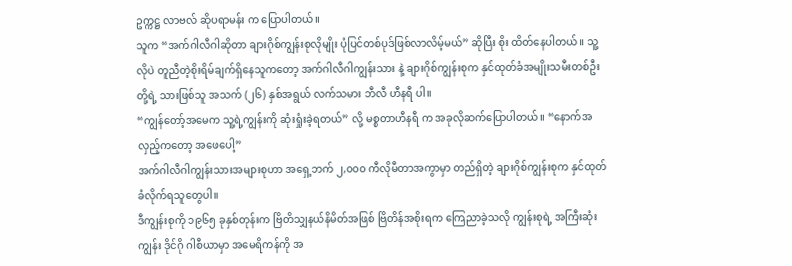ဥက္ကဋ္ဌ လာဗလ် ဆိုပရာမန်း က ပြောပါတယ်။
သူက “အက်ဂါလီဂါဆိုတာ ချားဂိုစ်ကျွန်းစုလိုမျိုး ပုံပြင်တစ်ပုဒ်ဖြစ်လာလိမ့်မယ်” ဆိုပြီး စိုး ထိတ်နေပါတယ်။ သူ့လိုပဲ တူညီတဲ့စိုးရိမ်ချက်ရှိနေသူကတော့ အက်ဂါလီဂါကျွန်းသား နဲ့ ချားဂိုစ်ကျွန်းစုက နှင်ထုတ်ခံအမျိုးသမီးတစ်ဦးတို့ရဲ့ သားဖြစ်သူ အသက် (၂၆) နှစ်အရွယ် လက်သမား ဘီလီ ဟီနရီ ပါ။
“ကျွန်တော့်အမေက သူ့ရဲ့ကျွန်းကို ဆုံးရှုံးခဲ့ရတယ်” လို့ မစ္စတာဟီနရီ က အခုလိုဆက်ပြောပါတယ်။ “နောက်အလှည့်ကတော့ အဖေပေါ့”
အက်ဂါလီဂါကျွန်းသားအများစုဟာ အရှေ့ဘက် ၂,၀၀၀ ကီလိုမီတာအကွာမှာ တည်ရှိတဲ့ ချားဂိုစ်ကျွန်းစုက နှင်ထုတ်ခံလိုက်ရသူတွေပါ။
ဒီကျွန်းစုကို ၁၉၆၅ ခုနှစ်တုန်းက ဗြိတိသျှနယ်နိမိတ်အဖြစ် ဗြိတိန်အစိုးရက ကြေညာခဲ့သလို ကျွန်းစုရဲ့ အကြီးဆုံးကျွန်း ဒိုင်ဂို ဂါစီယာမှာ အမေရိကန်ကို အ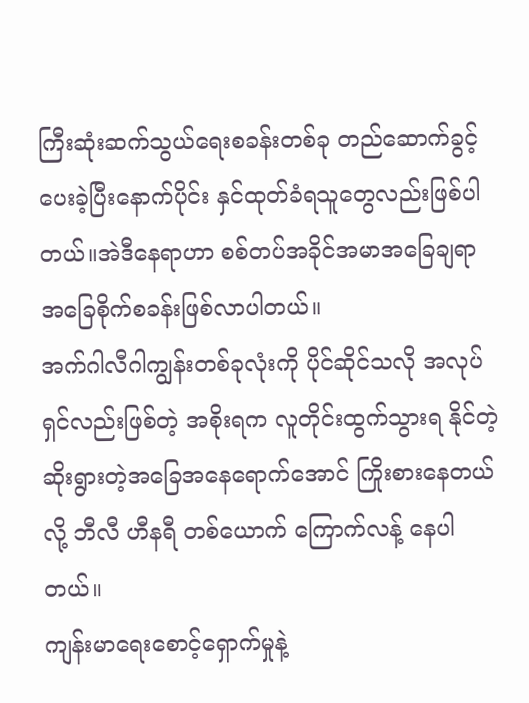ကြီးဆုံးဆက်သွယ်ရေးစခန်းတစ်ခု တည်ဆောက်ခွင့်ပေးခဲ့ပြီးနောက်ပိုင်း နှင်ထုတ်ခံရသူတွေလည်းဖြစ်ပါတယ်။အဲဒီနေရာဟာ စစ်တပ်အခိုင်အမာအခြေချရာ အခြေစိုက်စခန်းဖြစ်လာပါတယ်။
အက်ဂါလီဂါကျွန်းတစ်ခုလုံးကို ပိုင်ဆိုင်သလို အလုပ်ရှင်လည်းဖြစ်တဲ့ အစိုးရက လူတိုင်းထွက်သွားရ နိုင်တဲ့ ဆိုးရွားတဲ့အခြေအနေရောက်အောင် ကြိုးစားနေတယ်လို့ ဘီလီ ဟီနရီ တစ်ယောက် ကြောက်လန့် နေပါတယ်။
ကျန်းမာရေးစောင့်ရှောက်မှုနဲ့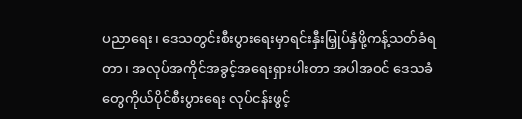ပညာရေး၊ ဒေသတွင်းစီးပွားရေးမှာရင်းနှီးမြှုပ်နှံဖို့ကန့်သတ်ခံရတာ၊ အလုပ်အကိုင်အခွင့်အရေးရှားပါးတာ အပါအဝင် ဒေသခံတွေကိုယ်ပိုင်စီးပွားရေး လုပ်ငန်းဖွင့်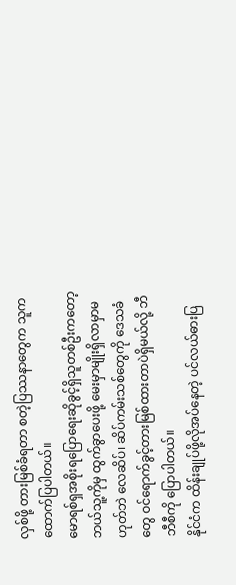လှစ်ဖို့ တားမြစ်ခံရတာ စတဲ့ပြဿနာတွေက သူက ထောက်ပြပါတယ်။
မောရစ်ရှအစိုးရပြောရေးဆိုခွင့်ရှိသူတစ်ဦးကတော့ ဘယ်သူ့ကိုမှ ထွက်ခွာပေးဖို့ မေးမှာမျိုးရှိလာမှာမဟုတ်ဘဲ လေဆိပ်၊ ဆိပ်ကမ်းသစ်တွေကို ဒေသခံတွေ ဝင်ရောက်ခွင့်တားမြစ်ထားတာပဲရှိမယ်လို့ ဘီဘီစီကို ပြောပါတယ်။
နိုင်ငံက ထိန်းချုပ်ဖို့လိုအပ်နေတဲ့ ပင်လယ်ဓားပြ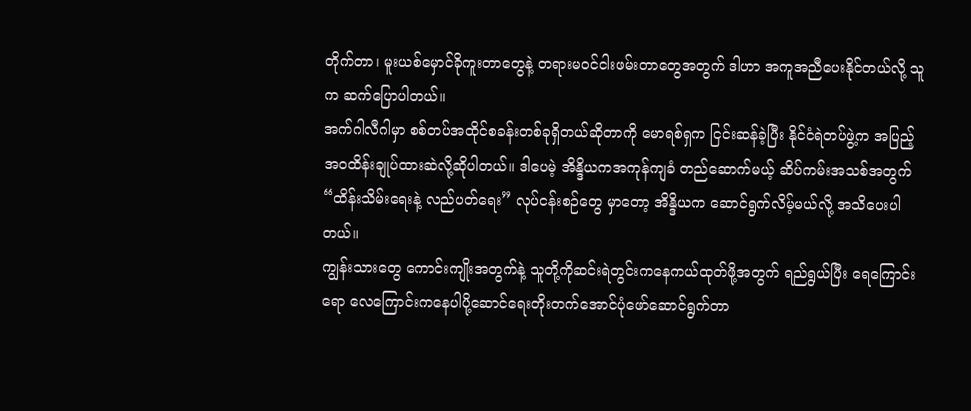တိုက်တာ၊ မူးယစ်မှောင်ခိုကူးတာတွေနဲ့ တရားမဝင်ငါးဖမ်းတာတွေအတွက် ဒါဟာ အကူအညီပေးနိုင်တယ်လို့ သူက ဆက်ပြောပါတယ်။
အက်ဂါလီဂါမှာ စစ်တပ်အထိုင်စခန်းတစ်ခုရှိတယ်ဆိုတာကို မောရစ်ရှက ငြင်းဆန်ခဲ့ပြီး နိုင်ငံရဲတပ်ဖွဲ့က အပြည့်အဝထိန်းချုပ်ထားဆဲလို့ဆိုပါတယ်။ ဒါပေမဲ့ အိန္ဒိယကအကုန်ကျခံ တည်ဆောက်မယ့် ဆိပ်ကမ်းအသစ်အတွက် “ထိန်းသိမ်းရေးနဲ့ လည်ပတ်ရေး” လုပ်ငန်းစဉ်တွေ မှာတော့ အိန္ဒိယက ဆောင်ရွက်လိမ့်မယ်လို့ အသိပေးပါတယ်။
ကျွန်းသားတွေ ကောင်းကျိုးအတွက်နဲ့ သူတို့ကိုဆင်းရဲတွင်းကနေကယ်ထုတ်ဖို့အတွက် ရည်ရွယ်ပြီး ရေကြောင်းရော လေကြောင်းကနေပါပို့ဆောင်ရေးတိုးတက်အောင်ပုံဖော်ဆောင်ရွက်တာ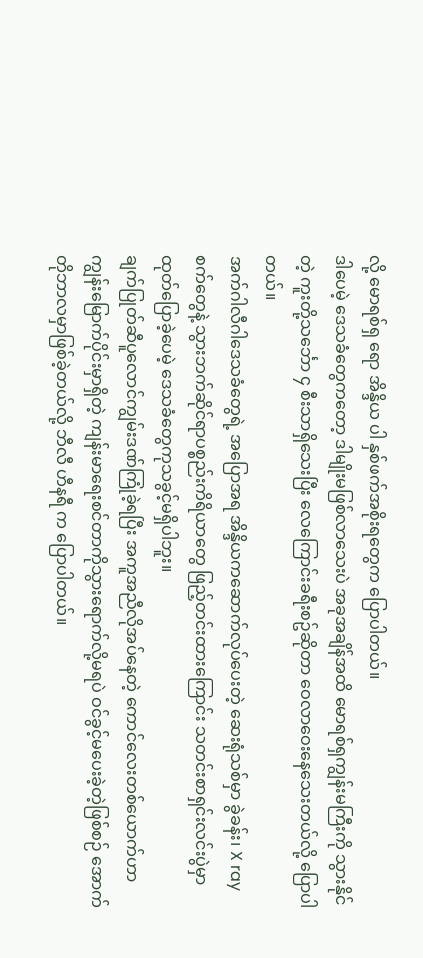လို့ မောရစ်ရှ ရော အိန္ဒိယ ပါ နှစ်ဖက်အစိုးရတွေက ပြောပါတယ်။
ဒါပေမဲ့ ဒေသခံတွေကတော့ ဒါမျိုးမဖြစ်လာသေးပဲ အခုအချိန်အထိ မောရစ်ရှကျွန်းမကြီးကို သွားနိုင်တဲ့ ကူးတို့သင်္ဘော ၄ စီးသာရှိသေးပြီး လေကြောင်းခရီးစဥ်ဆိုတာ ဝေလာဝေးနေသေးတယ်လို့ ပြောပါတယ်။
အက်ဂါလီဂါဒေသခံတွေရဲ့ အပြောအရ အိန္ဒိယကဆောက်လုပ်ပေးတဲ့ ဆေးရုံသစ်မှာ ခွဲခန်း၊ X ray စက်တွေနဲ့ သွားဘက်ဆိုင်ရာပစ္စည်းကိရိယာတွေ ဖြည့်တင်းထားကြောင်း သတင်းစာရှင်းလင်းပွဲမှာ ထုတ်ပြောခဲ့ပေမဲ့ ဒေသခံတွေကုသခွင့်မရှိပါဘူး။
ချက်ပြုတ်ဆီပူလောင်ကျွမ်းဒဏ်ကြုံခဲ့ရပြီး အကူအညီလိုအပ်နေတဲ့ ကောင်လေးတစ်ယောက်ဟာ ကျွန်းမြောက်ပိုင်းမှာရှိတဲ့ ကျန်းမာရေးစင်တာကိုသွားရောက်လို့မရပဲ ဝင်ခွင့်မပေးခဲ့တဲ့ဖြစ်စဉ် အောက်တိုဘာလမှာဖြစ်ခဲ့တယ်လို့ ဘီလီ ဟီနရီ က ပြောပါတယ်။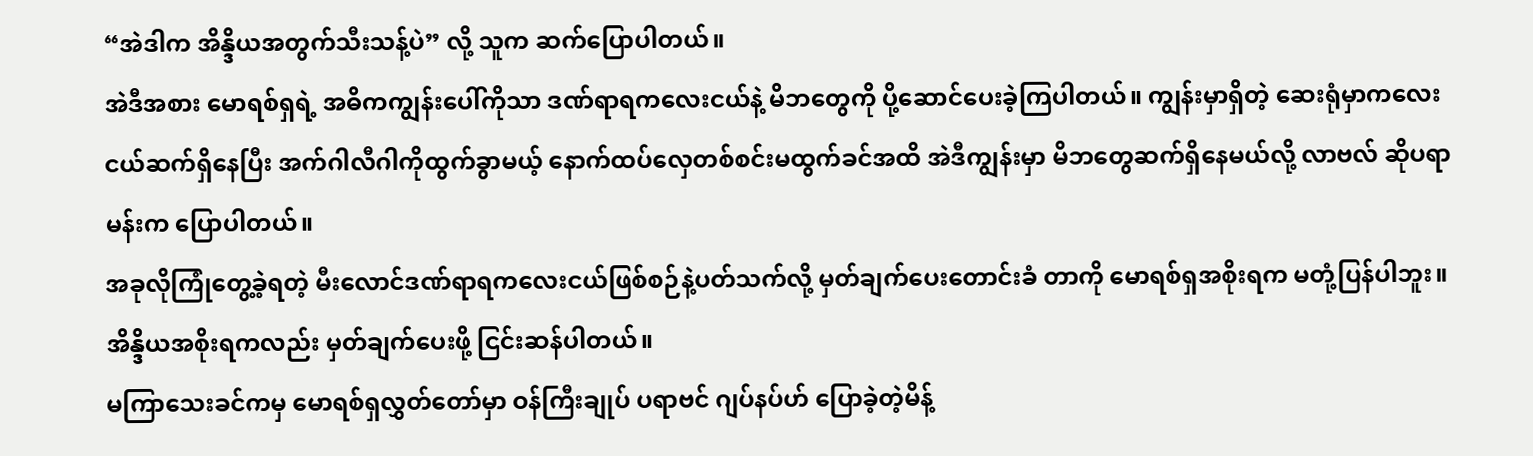“အဲဒါက အိန္ဒိယအတွက်သီးသန့်ပဲ” လို့ သူက ဆက်ပြောပါတယ်။
အဲဒီအစား မောရစ်ရှရဲ့ အဓိကကျွန်းပေါ်ကိုသာ ဒဏ်ရာရကလေးငယ်နဲ့ မိဘတွေကို ပို့ဆောင်ပေးခဲ့ကြပါတယ်။ ကျွန်းမှာရှိတဲ့ ဆေးရုံမှာကလေးငယ်ဆက်ရှိနေပြီး အက်ဂါလီဂါကိုထွက်ခွာမယ့် နောက်ထပ်လှေတစ်စင်းမထွက်ခင်အထိ အဲဒီကျွန်းမှာ မိဘတွေဆက်ရှိနေမယ်လို့ လာဗလ် ဆိုပရာမန်းက ပြောပါတယ်။
အခုလိုကြုံတွေ့ခဲ့ရတဲ့ မီးလောင်ဒဏ်ရာရကလေးငယ်ဖြစ်စဉ်နဲ့ပတ်သက်လို့ မှတ်ချက်ပေးတောင်းခံ တာကို မောရစ်ရှအစိုးရက မတုံ့ပြန်ပါဘူး။ အိန္ဒိယအစိုးရကလည်း မှတ်ချက်ပေးဖို့ ငြင်းဆန်ပါတယ်။
မကြာသေးခင်ကမှ မောရစ်ရှလွှတ်တော်မှာ ဝန်ကြီးချုပ် ပရာဗင် ဂျပ်နပ်ဟ် ပြောခဲ့တဲ့မိန့်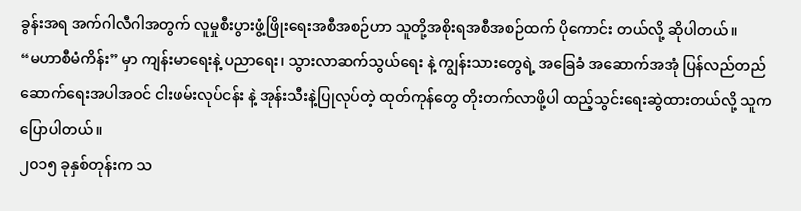ခွန်းအရ အက်ဂါလီဂါအတွက် လူမှုစီးပွားဖွံ့ဖြိုးရေးအစီအစဉ်ဟာ သူတို့အစိုးရအစီအစဉ်ထက် ပိုကောင်း တယ်လို့ ဆိုပါတယ်။
“မဟာစီမံကိန်း” မှာ ကျန်းမာရေးနဲ့ ပညာရေး၊ သွားလာဆက်သွယ်ရေး နဲ့ ကျွန်းသားတွေရဲ့ အခြေခံ အဆောက်အအုံ ပြန်လည်တည်ဆောက်ရေးအပါအဝင် ငါးဖမ်းလုပ်ငန်း နဲ့ အုန်းသီးနဲ့ပြုလုပ်တဲ့ ထုတ်ကုန်တွေ တိုးတက်လာဖို့ပါ ထည့်သွင်းရေးဆွဲထားတယ်လို့ သူက ပြောပါတယ်။
၂၀၁၅ ခုနှစ်တုန်းက သ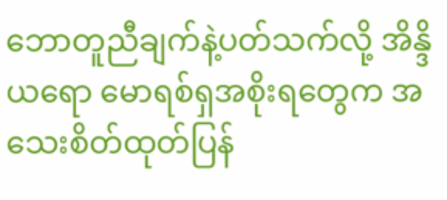ဘောတူညီချက်နဲ့ပတ်သက်လို့ အိန္ဒိယရော မောရစ်ရှအစိုးရတွေက အသေးစိတ်ထုတ်ပြန်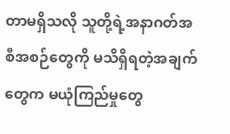တာမရှိသလို သူတို့ရဲ့အနာဂတ်အစီအစဉ်တွေကို မသိရှိရတဲ့အချက်တွေက မယုံကြည်မှုတွေ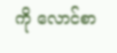ကို လောင်စာ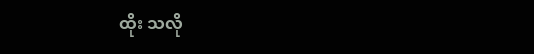ထိုး သလို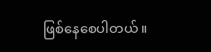ဖြစ်နေစေပါတယ်။